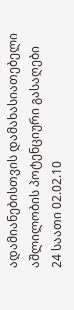ადამიანებისთვის დამახასიათებელი აშლილობის პოტენციური გასაღები
24 საათი 02.02.10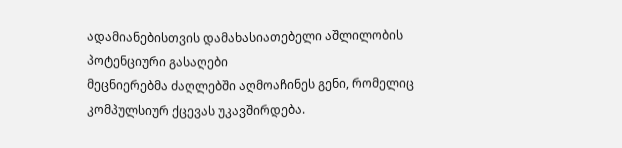ადამიანებისთვის დამახასიათებელი აშლილობის პოტენციური გასაღები
მეცნიერებმა ძაღლებში აღმოაჩინეს გენი, რომელიც კომპულსიურ ქცევას უკავშირდება.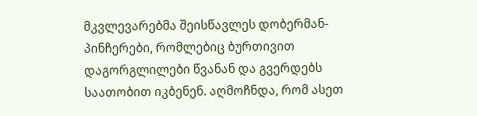მკვლევარებმა შეისწავლეს დობერმან-პინჩერები, რომლებიც ბურთივით დაგორგლილები წვანან და გვერდებს საათობით იკბენენ. აღმოჩნდა, რომ ასეთ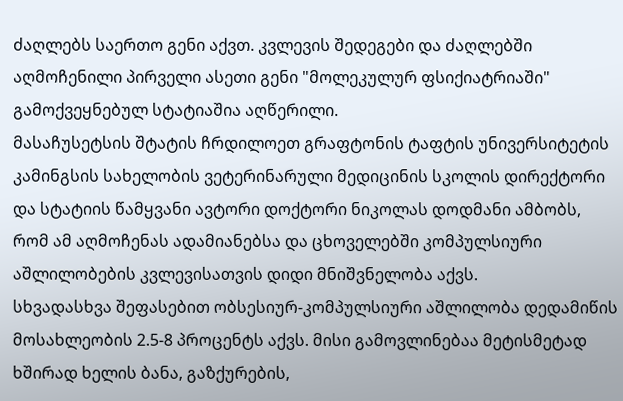ძაღლებს საერთო გენი აქვთ. კვლევის შედეგები და ძაღლებში აღმოჩენილი პირველი ასეთი გენი "მოლეკულურ ფსიქიატრიაში" გამოქვეყნებულ სტატიაშია აღწერილი.
მასაჩუსეტსის შტატის ჩრდილოეთ გრაფტონის ტაფტის უნივერსიტეტის კამინგსის სახელობის ვეტერინარული მედიცინის სკოლის დირექტორი და სტატიის წამყვანი ავტორი დოქტორი ნიკოლას დოდმანი ამბობს, რომ ამ აღმოჩენას ადამიანებსა და ცხოველებში კომპულსიური აშლილობების კვლევისათვის დიდი მნიშვნელობა აქვს.
სხვადასხვა შეფასებით ობსესიურ-კომპულსიური აშლილობა დედამიწის მოსახლეობის 2.5-8 პროცენტს აქვს. მისი გამოვლინებაა მეტისმეტად ხშირად ხელის ბანა, გაზქურების,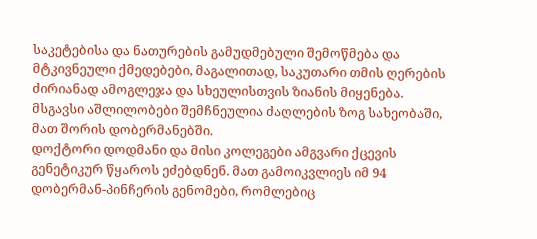საკეტებისა და ნათურების გამუდმებული შემოწმება და მტკივნეული ქმედებები, მაგალითად, საკუთარი თმის ღერების ძირიანად ამოგლეჯა და სხეულისთვის ზიანის მიყენება.
მსგავსი აშლილობები შემჩნეულია ძაღლების ზოგ სახეობაში, მათ შორის დობერმანებში.
დოქტორი დოდმანი და მისი კოლეგები ამგვარი ქცევის გენეტიკურ წყაროს ეძებდნენ. მათ გამოიკვლიეს იმ 94 დობერმან-პინჩერის გენომები, რომლებიც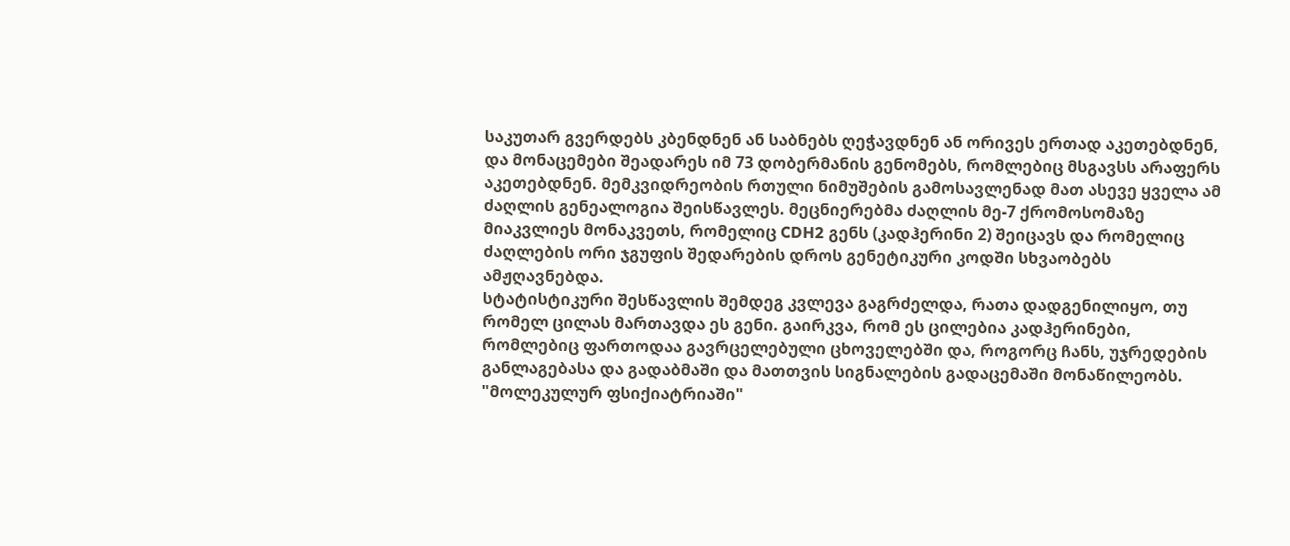საკუთარ გვერდებს კბენდნენ ან საბნებს ღეჭავდნენ ან ორივეს ერთად აკეთებდნენ, და მონაცემები შეადარეს იმ 73 დობერმანის გენომებს, რომლებიც მსგავსს არაფერს აკეთებდნენ. მემკვიდრეობის რთული ნიმუშების გამოსავლენად მათ ასევე ყველა ამ ძაღლის გენეალოგია შეისწავლეს. მეცნიერებმა ძაღლის მე-7 ქრომოსომაზე მიაკვლიეს მონაკვეთს, რომელიც CDH2 გენს (კადჰერინი 2) შეიცავს და რომელიც ძაღლების ორი ჯგუფის შედარების დროს გენეტიკური კოდში სხვაობებს ამჟღავნებდა.
სტატისტიკური შესწავლის შემდეგ კვლევა გაგრძელდა, რათა დადგენილიყო, თუ რომელ ცილას მართავდა ეს გენი. გაირკვა, რომ ეს ცილებია კადჰერინები, რომლებიც ფართოდაა გავრცელებული ცხოველებში და, როგორც ჩანს, უჯრედების განლაგებასა და გადაბმაში და მათთვის სიგნალების გადაცემაში მონაწილეობს.
"მოლეკულურ ფსიქიატრიაში"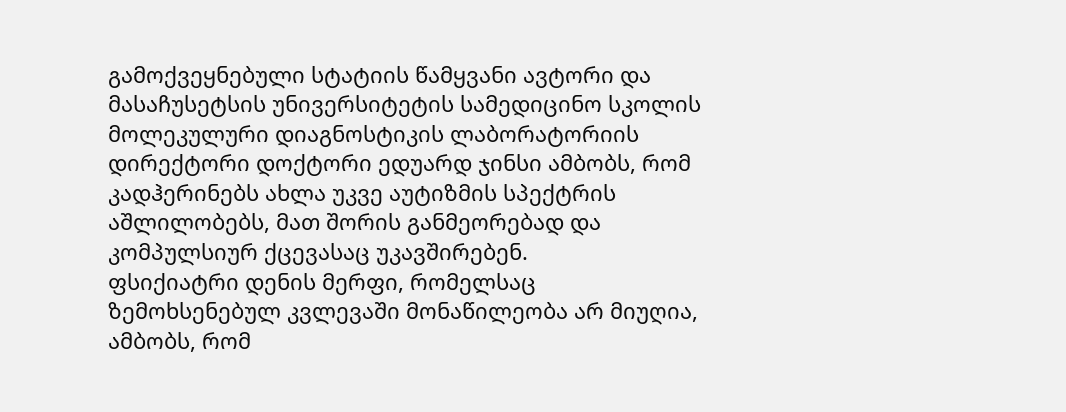გამოქვეყნებული სტატიის წამყვანი ავტორი და მასაჩუსეტსის უნივერსიტეტის სამედიცინო სკოლის მოლეკულური დიაგნოსტიკის ლაბორატორიის დირექტორი დოქტორი ედუარდ ჯინსი ამბობს, რომ კადჰერინებს ახლა უკვე აუტიზმის სპექტრის აშლილობებს, მათ შორის განმეორებად და კომპულსიურ ქცევასაც უკავშირებენ.
ფსიქიატრი დენის მერფი, რომელსაც ზემოხსენებულ კვლევაში მონაწილეობა არ მიუღია, ამბობს, რომ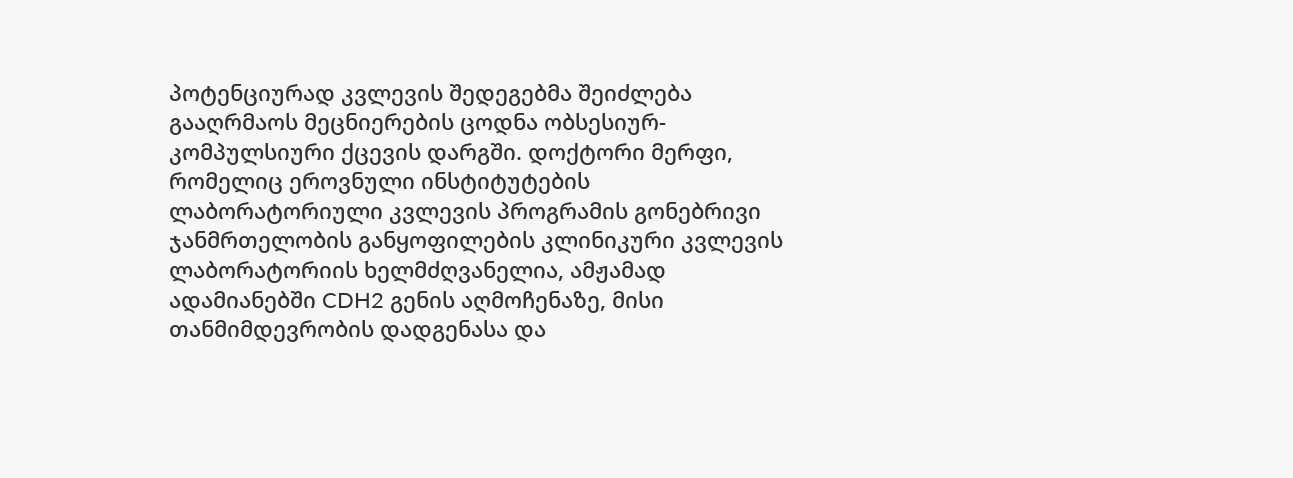პოტენციურად კვლევის შედეგებმა შეიძლება გააღრმაოს მეცნიერების ცოდნა ობსესიურ-კომპულსიური ქცევის დარგში. დოქტორი მერფი, რომელიც ეროვნული ინსტიტუტების ლაბორატორიული კვლევის პროგრამის გონებრივი ჯანმრთელობის განყოფილების კლინიკური კვლევის ლაბორატორიის ხელმძღვანელია, ამჟამად ადამიანებში CDH2 გენის აღმოჩენაზე, მისი თანმიმდევრობის დადგენასა და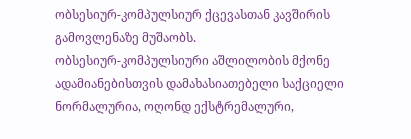ობსესიურ-კომპულსიურ ქცევასთან კავშირის გამოვლენაზე მუშაობს.
ობსესიურ-კომპულსიური აშლილობის მქონე ადამიანებისთვის დამახასიათებელი საქციელი ნორმალურია, ოღონდ ექსტრემალური,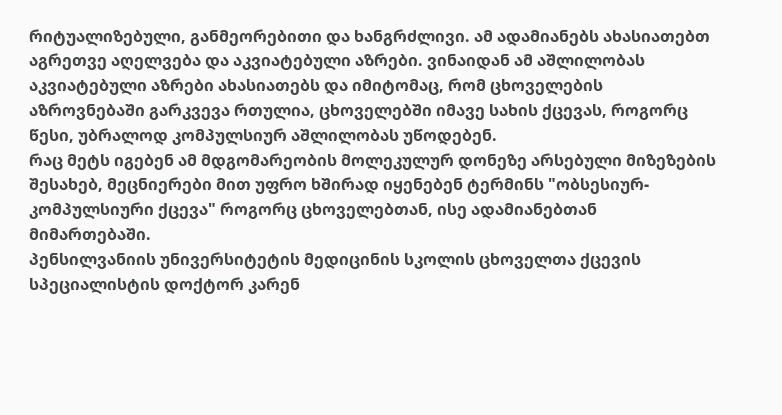რიტუალიზებული, განმეორებითი და ხანგრძლივი. ამ ადამიანებს ახასიათებთ აგრეთვე აღელვება და აკვიატებული აზრები. ვინაიდან ამ აშლილობას აკვიატებული აზრები ახასიათებს და იმიტომაც, რომ ცხოველების აზროვნებაში გარკვევა რთულია, ცხოველებში იმავე სახის ქცევას, როგორც წესი, უბრალოდ კომპულსიურ აშლილობას უწოდებენ.
რაც მეტს იგებენ ამ მდგომარეობის მოლეკულურ დონეზე არსებული მიზეზების შესახებ, მეცნიერები მით უფრო ხშირად იყენებენ ტერმინს "ობსესიურ-კომპულსიური ქცევა" როგორც ცხოველებთან, ისე ადამიანებთან მიმართებაში.
პენსილვანიის უნივერსიტეტის მედიცინის სკოლის ცხოველთა ქცევის სპეციალისტის დოქტორ კარენ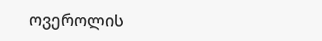ოვეროლის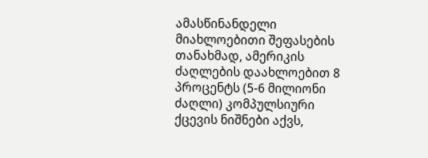ამასწინანდელი მიახლოებითი შეფასების თანახმად, ამერიკის ძაღლების დაახლოებით 8 პროცენტს (5-6 მილიონი ძაღლი) კომპულსიური ქცევის ნიშნები აქვს,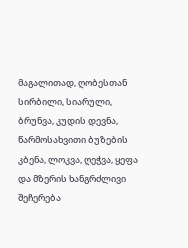მაგალითად, ღობესთან სირბილი, სიარული, ბრუნვა, კუდის დევნა, წარმოსახვითი ბუზების კბენა, ლოკვა, ღეჭვა, ყეფა და მზერის ხანგრძლივი შეჩერება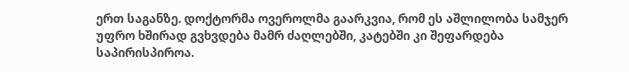ერთ საგანზე. დოქტორმა ოვეროლმა გაარკვია, რომ ეს აშლილობა სამჯერ უფრო ხშირად გვხვდება მამრ ძაღლებში, კატებში კი შეფარდება საპირისპიროა.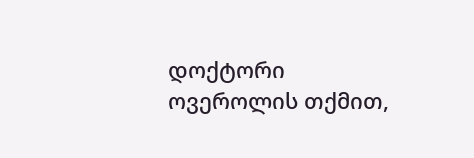დოქტორი ოვეროლის თქმით,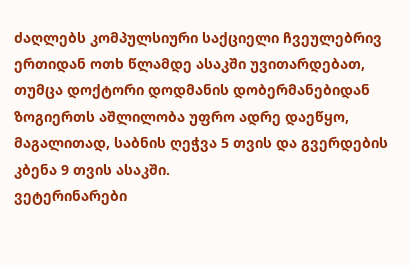ძაღლებს კომპულსიური საქციელი ჩვეულებრივ ერთიდან ოთხ წლამდე ასაკში უვითარდებათ, თუმცა დოქტორი დოდმანის დობერმანებიდან ზოგიერთს აშლილობა უფრო ადრე დაეწყო, მაგალითად, საბნის ღეჭვა 5 თვის და გვერდების კბენა 9 თვის ასაკში.
ვეტერინარები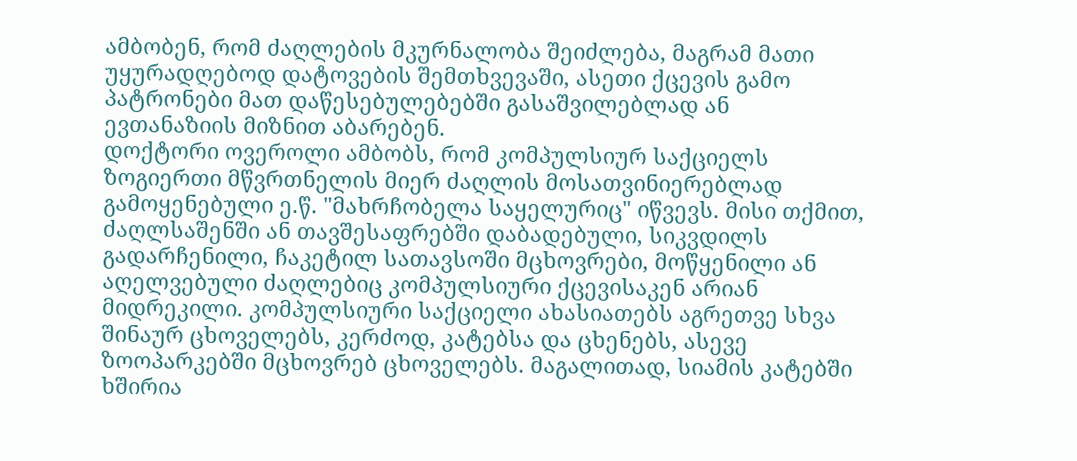ამბობენ, რომ ძაღლების მკურნალობა შეიძლება, მაგრამ მათი უყურადღებოდ დატოვების შემთხვევაში, ასეთი ქცევის გამო პატრონები მათ დაწესებულებებში გასაშვილებლად ან ევთანაზიის მიზნით აბარებენ.
დოქტორი ოვეროლი ამბობს, რომ კომპულსიურ საქციელს ზოგიერთი მწვრთნელის მიერ ძაღლის მოსათვინიერებლად გამოყენებული ე.წ. "მახრჩობელა საყელურიც" იწვევს. მისი თქმით, ძაღლსაშენში ან თავშესაფრებში დაბადებული, სიკვდილს გადარჩენილი, ჩაკეტილ სათავსოში მცხოვრები, მოწყენილი ან აღელვებული ძაღლებიც კომპულსიური ქცევისაკენ არიან მიდრეკილი. კომპულსიური საქციელი ახასიათებს აგრეთვე სხვა შინაურ ცხოველებს, კერძოდ, კატებსა და ცხენებს, ასევე ზოოპარკებში მცხოვრებ ცხოველებს. მაგალითად, სიამის კატებში ხშირია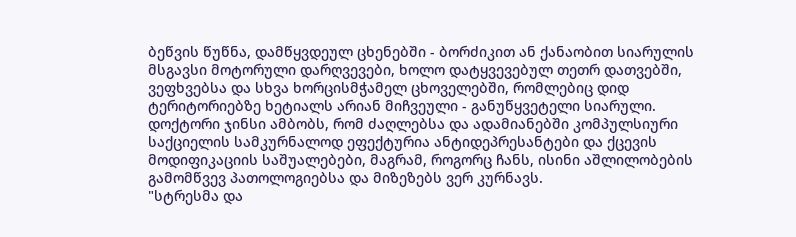ბეწვის წუწნა, დამწყვდეულ ცხენებში - ბორძიკით ან ქანაობით სიარულის მსგავსი მოტორული დარღვევები, ხოლო დატყვევებულ თეთრ დათვებში, ვეფხვებსა და სხვა ხორცისმჭამელ ცხოველებში, რომლებიც დიდ ტერიტორიებზე ხეტიალს არიან მიჩვეული - განუწყვეტელი სიარული.
დოქტორი ჯინსი ამბობს, რომ ძაღლებსა და ადამიანებში კომპულსიური საქციელის სამკურნალოდ ეფექტურია ანტიდეპრესანტები და ქცევის მოდიფიკაციის საშუალებები, მაგრამ, როგორც ჩანს, ისინი აშლილობების გამომწვევ პათოლოგიებსა და მიზეზებს ვერ კურნავს.
"სტრესმა და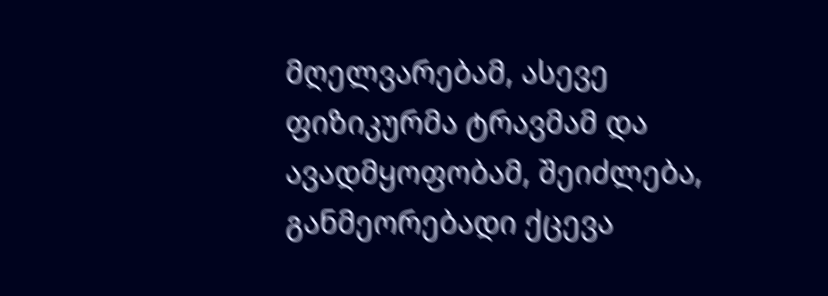მღელვარებამ, ასევე ფიზიკურმა ტრავმამ და ავადმყოფობამ, შეიძლება, განმეორებადი ქცევა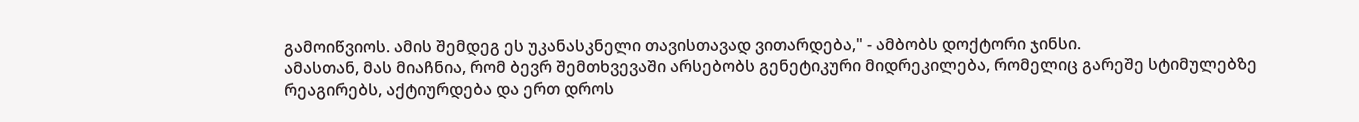გამოიწვიოს. ამის შემდეგ ეს უკანასკნელი თავისთავად ვითარდება," - ამბობს დოქტორი ჯინსი.
ამასთან, მას მიაჩნია, რომ ბევრ შემთხვევაში არსებობს გენეტიკური მიდრეკილება, რომელიც გარეშე სტიმულებზე რეაგირებს, აქტიურდება და ერთ დროს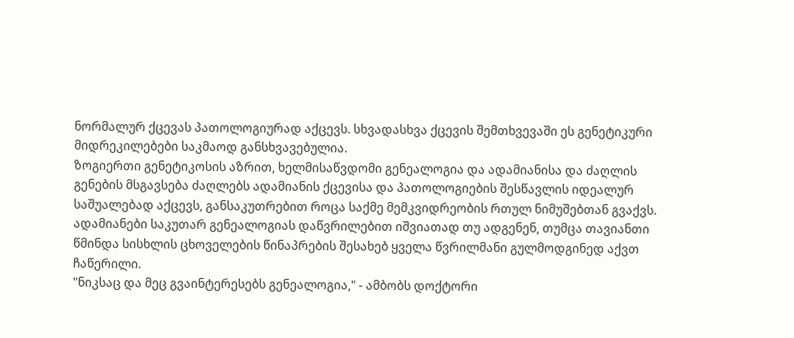ნორმალურ ქცევას პათოლოგიურად აქცევს. სხვადასხვა ქცევის შემთხვევაში ეს გენეტიკური მიდრეკილებები საკმაოდ განსხვავებულია.
ზოგიერთი გენეტიკოსის აზრით, ხელმისაწვდომი გენეალოგია და ადამიანისა და ძაღლის გენების მსგავსება ძაღლებს ადამიანის ქცევისა და პათოლოგიების შესწავლის იდეალურ საშუალებად აქცევს, განსაკუთრებით როცა საქმე მემკვიდრეობის რთულ ნიმუშებთან გვაქვს. ადამიანები საკუთარ გენეალოგიას დაწვრილებით იშვიათად თუ ადგენენ, თუმცა თავიანთი წმინდა სისხლის ცხოველების წინაპრების შესახებ ყველა წვრილმანი გულმოდგინედ აქვთ ჩაწერილი.
"ნიკსაც და მეც გვაინტერესებს გენეალოგია," - ამბობს დოქტორი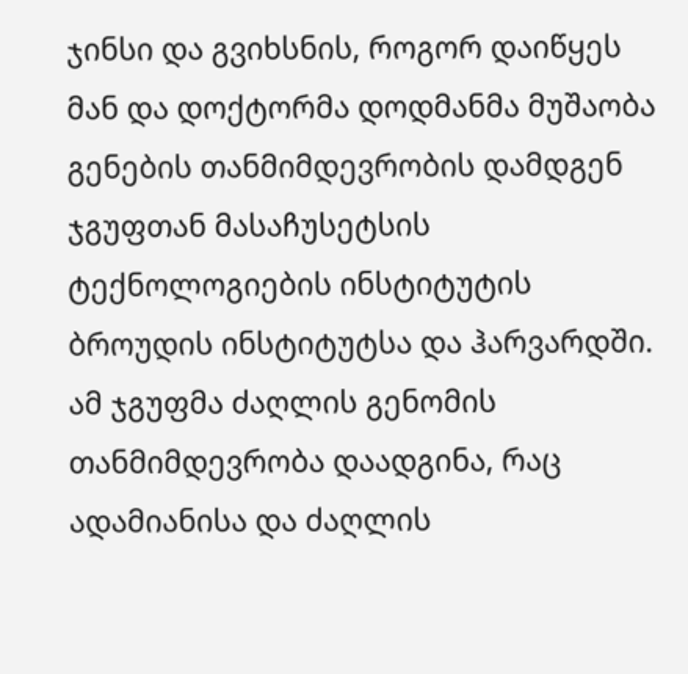ჯინსი და გვიხსნის, როგორ დაიწყეს მან და დოქტორმა დოდმანმა მუშაობა გენების თანმიმდევრობის დამდგენ ჯგუფთან მასაჩუსეტსის ტექნოლოგიების ინსტიტუტის ბროუდის ინსტიტუტსა და ჰარვარდში. ამ ჯგუფმა ძაღლის გენომის თანმიმდევრობა დაადგინა, რაც ადამიანისა და ძაღლის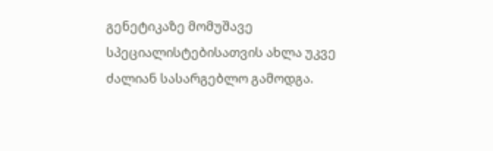გენეტიკაზე მომუშავე სპეციალისტებისათვის ახლა უკვე ძალიან სასარგებლო გამოდგა.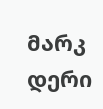მარკ დერი